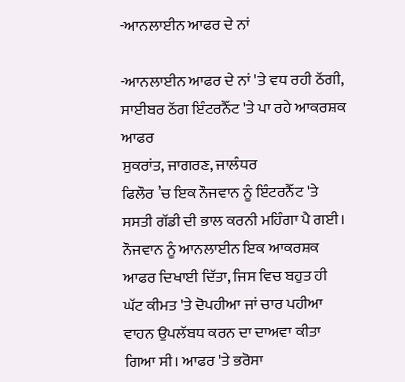-ਆਨਲਾਈਨ ਆਫਰ ਦੇ ਨਾਂ

-ਆਨਲਾਈਨ ਆਫਰ ਦੇ ਨਾਂ 'ਤੇ ਵਧ ਰਹੀ ਠੱਗੀ, ਸਾਈਬਰ ਠੱਗ ਇੰਟਰਨੈੱਟ 'ਤੇ ਪਾ ਰਹੇ ਆਕਰਸ਼ਕ ਆਫਰ
ਸੁਕਰਾਂਤ, ਜਾਗਰਣ, ਜਾਲੰਧਰ
ਫਿਲੌਰ ’ਚ ਇਕ ਨੌਜਵਾਨ ਨੂੰ ਇੰਟਰਨੈੱਟ 'ਤੇ ਸਸਤੀ ਗੱਡੀ ਦੀ ਭਾਲ ਕਰਨੀ ਮਹਿੰਗਾ ਪੈ ਗਈ। ਨੌਜਵਾਨ ਨੂੰ ਆਨਲਾਈਨ ਇਕ ਆਕਰਸ਼ਕ ਆਫਰ ਦਿਖਾਈ ਦਿੱਤਾ, ਜਿਸ ਵਿਚ ਬਹੁਤ ਹੀ ਘੱਟ ਕੀਮਤ 'ਤੇ ਦੋਪਹੀਆ ਜਾਂ ਚਾਰ ਪਹੀਆ ਵਾਹਨ ਉਪਲੱਬਧ ਕਰਨ ਦਾ ਦਾਅਵਾ ਕੀਤਾ ਗਿਆ ਸੀ। ਆਫਰ 'ਤੇ ਭਰੋਸਾ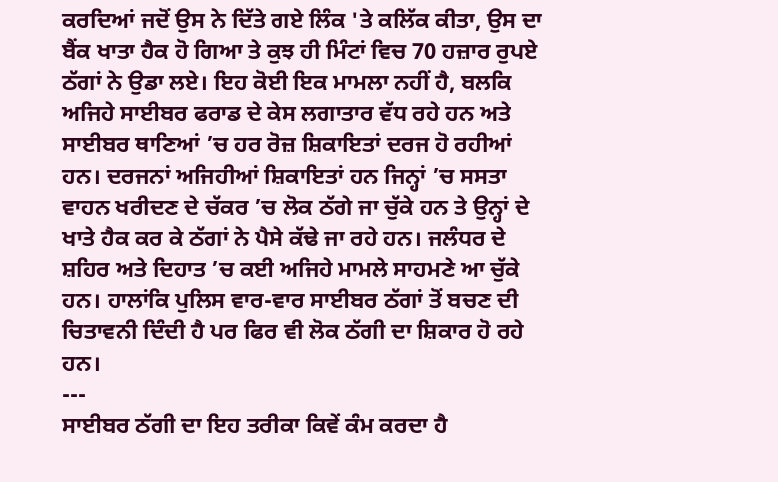ਕਰਦਿਆਂ ਜਦੋਂ ਉਸ ਨੇ ਦਿੱਤੇ ਗਏ ਲਿੰਕ 'ਤੇ ਕਲਿੱਕ ਕੀਤਾ, ਉਸ ਦਾ ਬੈਂਕ ਖਾਤਾ ਹੈਕ ਹੋ ਗਿਆ ਤੇ ਕੁਝ ਹੀ ਮਿੰਟਾਂ ਵਿਚ 70 ਹਜ਼ਾਰ ਰੁਪਏ ਠੱਗਾਂ ਨੇ ਉਡਾ ਲਏ। ਇਹ ਕੋਈ ਇਕ ਮਾਮਲਾ ਨਹੀਂ ਹੈ, ਬਲਕਿ ਅਜਿਹੇ ਸਾਈਬਰ ਫਰਾਡ ਦੇ ਕੇਸ ਲਗਾਤਾਰ ਵੱਧ ਰਹੇ ਹਨ ਅਤੇ ਸਾਈਬਰ ਥਾਣਿਆਂ ’ਚ ਹਰ ਰੋਜ਼ ਸ਼ਿਕਾਇਤਾਂ ਦਰਜ ਹੋ ਰਹੀਆਂ ਹਨ। ਦਰਜਨਾਂ ਅਜਿਹੀਆਂ ਸ਼ਿਕਾਇਤਾਂ ਹਨ ਜਿਨ੍ਹਾਂ ’ਚ ਸਸਤਾ ਵਾਹਨ ਖਰੀਦਣ ਦੇ ਚੱਕਰ ’ਚ ਲੋਕ ਠੱਗੇ ਜਾ ਚੁੱਕੇ ਹਨ ਤੇ ਉਨ੍ਹਾਂ ਦੇ ਖਾਤੇ ਹੈਕ ਕਰ ਕੇ ਠੱਗਾਂ ਨੇ ਪੈਸੇ ਕੱਢੇ ਜਾ ਰਹੇ ਹਨ। ਜਲੰਧਰ ਦੇ ਸ਼ਹਿਰ ਅਤੇ ਦਿਹਾਤ ’ਚ ਕਈ ਅਜਿਹੇ ਮਾਮਲੇ ਸਾਹਮਣੇ ਆ ਚੁੱਕੇ ਹਨ। ਹਾਲਾਂਕਿ ਪੁਲਿਸ ਵਾਰ-ਵਾਰ ਸਾਈਬਰ ਠੱਗਾਂ ਤੋਂ ਬਚਣ ਦੀ ਚਿਤਾਵਨੀ ਦਿੰਦੀ ਹੈ ਪਰ ਫਿਰ ਵੀ ਲੋਕ ਠੱਗੀ ਦਾ ਸ਼ਿਕਾਰ ਹੋ ਰਹੇ ਹਨ।
---
ਸਾਈਬਰ ਠੱਗੀ ਦਾ ਇਹ ਤਰੀਕਾ ਕਿਵੇਂ ਕੰਮ ਕਰਦਾ ਹੈ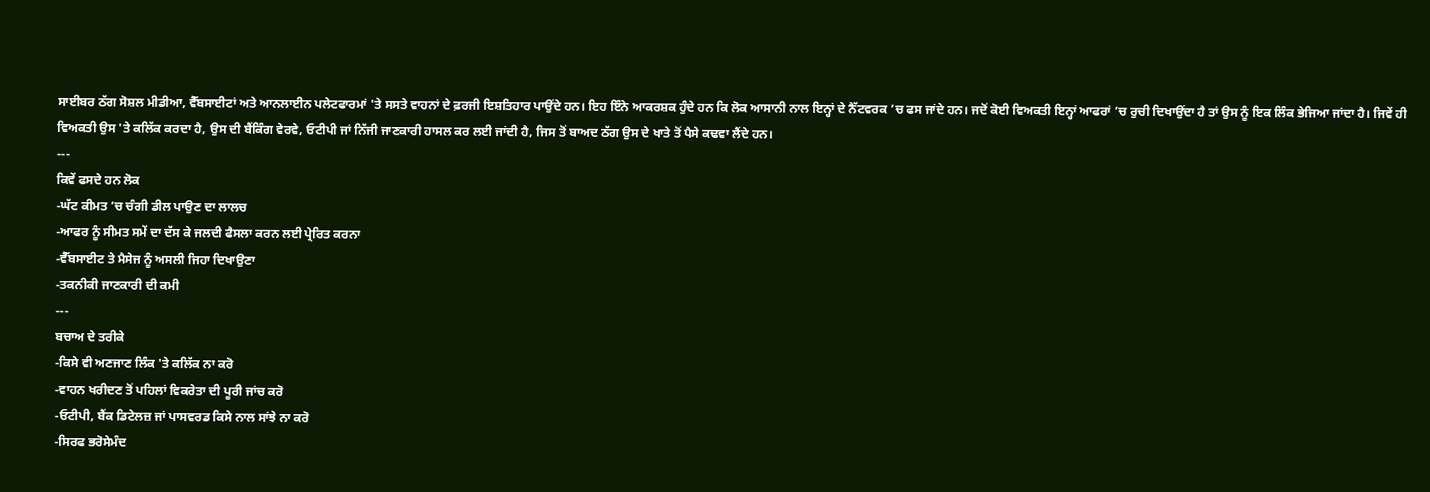ਸਾਈਬਰ ਠੱਗ ਸੋਸ਼ਲ ਮੀਡੀਆ, ਵੈੱਬਸਾਈਟਾਂ ਅਤੇ ਆਨਲਾਈਨ ਪਲੇਟਫਾਰਮਾਂ 'ਤੇ ਸਸਤੇ ਵਾਹਨਾਂ ਦੇ ਫ਼ਰਜੀ ਇਸ਼ਤਿਹਾਰ ਪਾਉਂਦੇ ਹਨ। ਇਹ ਇੰਨੇ ਆਕਰਸ਼ਕ ਹੁੰਦੇ ਹਨ ਕਿ ਲੋਕ ਆਸਾਨੀ ਨਾਲ ਇਨ੍ਹਾਂ ਦੇ ਨੈੱਟਵਰਕ ’ਚ ਫਸ ਜਾਂਦੇ ਹਨ। ਜਦੋਂ ਕੋਈ ਵਿਅਕਤੀ ਇਨ੍ਹਾਂ ਆਫਰਾਂ ’ਚ ਰੁਚੀ ਦਿਖਾਉਂਦਾ ਹੈ ਤਾਂ ਉਸ ਨੂੰ ਇਕ ਲਿੰਕ ਭੇਜਿਆ ਜਾਂਦਾ ਹੈ। ਜਿਵੇਂ ਹੀ ਵਿਅਕਤੀ ਉਸ 'ਤੇ ਕਲਿੱਕ ਕਰਦਾ ਹੈ, ਉਸ ਦੀ ਬੈਂਕਿੰਗ ਵੇਰਵੇ, ਓਟੀਪੀ ਜਾਂ ਨਿੱਜੀ ਜਾਣਕਾਰੀ ਹਾਸਲ ਕਰ ਲਈ ਜਾਂਦੀ ਹੈ, ਜਿਸ ਤੋਂ ਬਾਅਦ ਠੱਗ ਉਸ ਦੇ ਖਾਤੇ ਤੋਂ ਪੈਸੇ ਕਢਵਾ ਲੈਂਦੇ ਹਨ।
---
ਕਿਵੇਂ ਫਸਦੇ ਹਨ ਲੋਕ
-ਘੱਟ ਕੀਮਤ ’ਚ ਚੰਗੀ ਡੀਲ ਪਾਉਣ ਦਾ ਲਾਲਚ
-ਆਫਰ ਨੂੰ ਸੀਮਤ ਸਮੇਂ ਦਾ ਦੱਸ ਕੇ ਜਲਦੀ ਫੈਸਲਾ ਕਰਨ ਲਈ ਪ੍ਰੇਰਿਤ ਕਰਨਾ
-ਵੈੱਬਸਾਈਟ ਤੇ ਮੈਸੇਜ ਨੂੰ ਅਸਲੀ ਜਿਹਾ ਦਿਖਾਉਣਾ
-ਤਕਨੀਕੀ ਜਾਣਕਾਰੀ ਦੀ ਕਮੀ
---
ਬਚਾਅ ਦੇ ਤਰੀਕੇ
-ਕਿਸੇ ਵੀ ਅਣਜਾਣ ਲਿੰਕ 'ਤੇ ਕਲਿੱਕ ਨਾ ਕਰੋ
-ਵਾਹਨ ਖਰੀਦਣ ਤੋਂ ਪਹਿਲਾਂ ਵਿਕਰੇਤਾ ਦੀ ਪੂਰੀ ਜਾਂਚ ਕਰੋ
-ਓਟੀਪੀ, ਬੈਂਕ ਡਿਟੇਲਜ਼ ਜਾਂ ਪਾਸਵਰਡ ਕਿਸੇ ਨਾਲ ਸਾਂਝੇ ਨਾ ਕਰੋ
-ਸਿਰਫ ਭਰੋਸੇਮੰਦ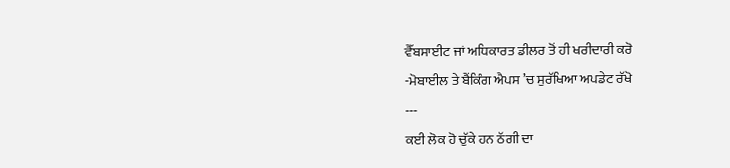ਵੈੱਬਸਾਈਟ ਜਾਂ ਅਧਿਕਾਰਤ ਡੀਲਰ ਤੋਂ ਹੀ ਖਰੀਦਾਰੀ ਕਰੋ
-ਮੋਬਾਈਲ ਤੇ ਬੈਂਕਿੰਗ ਐਪਸ ’ਚ ਸੁਰੱਖਿਆ ਅਪਡੇਟ ਰੱਖੋ
---
ਕਈ ਲੋਕ ਹੋ ਚੁੱਕੇ ਹਨ ਠੱਗੀ ਦਾ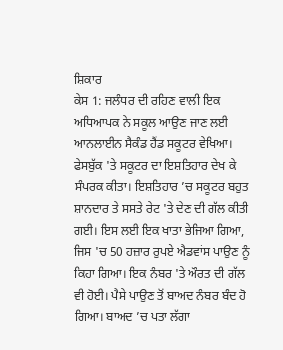ਸ਼ਿਕਾਰ
ਕੇਸ 1: ਜਲੰਧਰ ਦੀ ਰਹਿਣ ਵਾਲੀ ਇਕ ਅਧਿਆਪਕ ਨੇ ਸਕੂਲ ਆਉਣ ਜਾਣ ਲਈ ਆਨਲਾਈਨ ਸੈਕੰਡ ਹੈਂਡ ਸਕੂਟਰ ਵੇਖਿਆ। ਫੇਸਬੁੱਕ 'ਤੇ ਸਕੂਟਰ ਦਾ ਇਸ਼ਤਿਹਾਰ ਦੇਖ ਕੇ ਸੰਪਰਕ ਕੀਤਾ। ਇਸ਼ਤਿਹਾਰ ’ਚ ਸਕੂਟਰ ਬਹੁਤ ਸ਼ਾਨਦਾਰ ਤੇ ਸਸਤੇ ਰੇਟ 'ਤੇ ਦੇਣ ਦੀ ਗੱਲ ਕੀਤੀ ਗਈ। ਇਸ ਲਈ ਇਕ ਖਾਤਾ ਭੇਜਿਆ ਗਿਆ, ਜਿਸ 'ਚ 50 ਹਜ਼ਾਰ ਰੁਪਏ ਐਡਵਾਂਸ ਪਾਉਣ ਨੂੰ ਕਿਹਾ ਗਿਆ। ਇਕ ਨੰਬਰ 'ਤੇ ਔਰਤ ਦੀ ਗੱਲ ਵੀ ਹੋਈ। ਪੈਸੇ ਪਾਉਣ ਤੋਂ ਬਾਅਦ ਨੰਬਰ ਬੰਦ ਹੋ ਗਿਆ। ਬਾਅਦ ’ਚ ਪਤਾ ਲੱਗਾ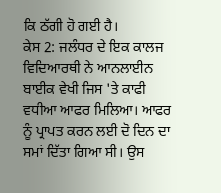ਕਿ ਠੱਗੀ ਹੋ ਗਈ ਹੈ।
ਕੇਸ 2: ਜਲੰਧਰ ਦੇ ਇਕ ਕਾਲਜ ਵਿਦਿਆਰਥੀ ਨੇ ਆਨਲਾਈਨ ਬਾਈਕ ਵੇਖੀ ਜਿਸ 'ਤੇ ਕਾਫੀ ਵਧੀਆ ਆਫਰ ਮਿਲਿਆ। ਆਫਰ ਨੂੰ ਪ੍ਰਾਪਤ ਕਰਨ ਲਈ ਦੋ ਦਿਨ ਦਾ ਸਮਾਂ ਦਿੱਤਾ ਗਿਆ ਸੀ। ਉਸ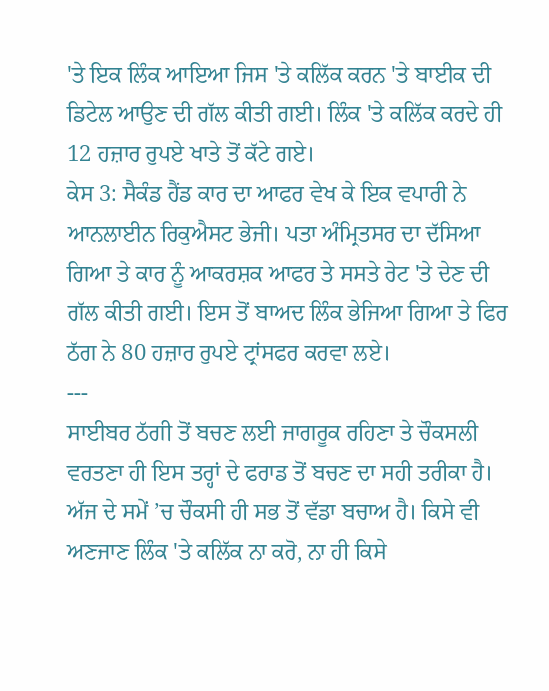'ਤੇ ਇਕ ਲਿੰਕ ਆਇਆ ਜਿਸ 'ਤੇ ਕਲਿੱਕ ਕਰਨ 'ਤੇ ਬਾਈਕ ਦੀ ਡਿਟੇਲ ਆਉਣ ਦੀ ਗੱਲ ਕੀਤੀ ਗਈ। ਲਿੰਕ 'ਤੇ ਕਲਿੱਕ ਕਰਦੇ ਹੀ 12 ਹਜ਼ਾਰ ਰੁਪਏ ਖਾਤੇ ਤੋਂ ਕੱਟੇ ਗਏ।
ਕੇਸ 3: ਸੈਕੰਡ ਹੈਂਡ ਕਾਰ ਦਾ ਆਫਰ ਵੇਖ ਕੇ ਇਕ ਵਪਾਰੀ ਨੇ ਆਨਲਾਈਨ ਰਿਕੁਐਸਟ ਭੇਜੀ। ਪਤਾ ਅੰਮ੍ਰਿਤਸਰ ਦਾ ਦੱਸਿਆ ਗਿਆ ਤੇ ਕਾਰ ਨੂੰ ਆਕਰਸ਼ਕ ਆਫਰ ਤੇ ਸਸਤੇ ਰੇਟ 'ਤੇ ਦੇਣ ਦੀ ਗੱਲ ਕੀਤੀ ਗਈ। ਇਸ ਤੋਂ ਬਾਅਦ ਲਿੰਕ ਭੇਜਿਆ ਗਿਆ ਤੇ ਫਿਰ ਠੱਗ ਨੇ 80 ਹਜ਼ਾਰ ਰੁਪਏ ਟ੍ਰਾਂਸਫਰ ਕਰਵਾ ਲਏ।
---
ਸਾਈਬਰ ਠੱਗੀ ਤੋਂ ਬਚਣ ਲਈ ਜਾਗਰੂਕ ਰਹਿਣਾ ਤੇ ਚੌਕਸਲੀ ਵਰਤਣਾ ਹੀ ਇਸ ਤਰ੍ਹਾਂ ਦੇ ਫਰਾਡ ਤੋਂ ਬਚਣ ਦਾ ਸਹੀ ਤਰੀਕਾ ਹੈ। ਅੱਜ ਦੇ ਸਮੇਂ ’ਚ ਚੌਕਸੀ ਹੀ ਸਭ ਤੋਂ ਵੱਡਾ ਬਚਾਅ ਹੈ। ਕਿਸੇ ਵੀ ਅਣਜਾਣ ਲਿੰਕ 'ਤੇ ਕਲਿੱਕ ਨਾ ਕਰੋ, ਨਾ ਹੀ ਕਿਸੇ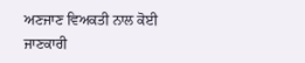ਅਣਜਾਣ ਵਿਅਕਤੀ ਨਾਲ ਕੋਈ ਜਾਣਕਾਰੀ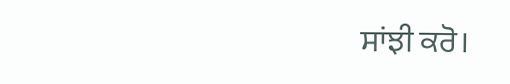ਸਾਂਝੀ ਕਰੋ।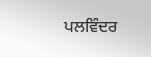ਪਲਵਿੰਦਰ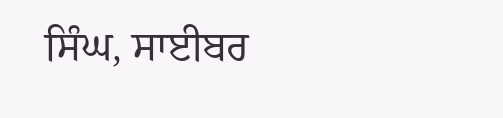ਸਿੰਘ, ਸਾਈਬਰ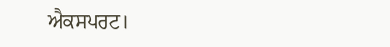ਐਕਸਪਰਟ।